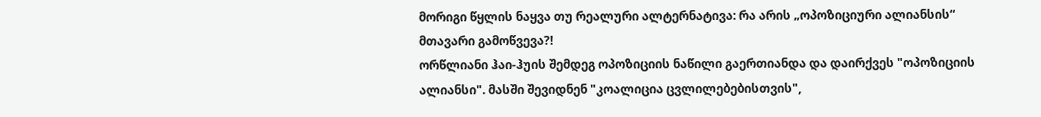მორიგი წყლის ნაყვა თუ რეალური ალტერნატივა: რა არის „ოპოზიციური ალიანსის“ მთავარი გამოწვევა?!
ორწლიანი ჰაი-ჰუის შემდეგ ოპოზიციის ნაწილი გაერთიანდა და დაირქვეს "ოპოზიციის ალიანსი". მასში შევიდნენ "კოალიცია ცვლილებებისთვის",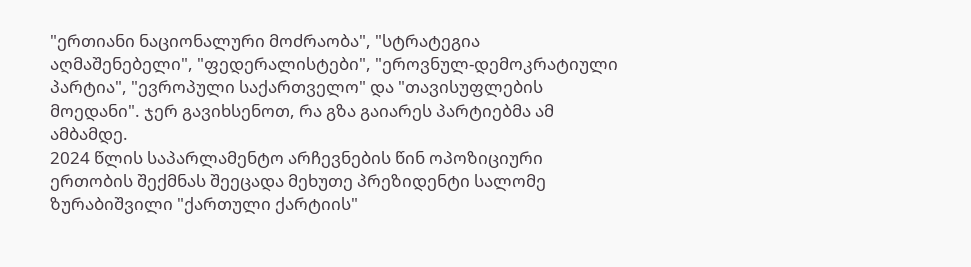"ერთიანი ნაციონალური მოძრაობა", "სტრატეგია აღმაშენებელი", "ფედერალისტები", "ეროვნულ-დემოკრატიული პარტია", "ევროპული საქართველო" და "თავისუფლების მოედანი". ჯერ გავიხსენოთ, რა გზა გაიარეს პარტიებმა ამ ამბამდე.
2024 წლის საპარლამენტო არჩევნების წინ ოპოზიციური ერთობის შექმნას შეეცადა მეხუთე პრეზიდენტი სალომე ზურაბიშვილი "ქართული ქარტიის"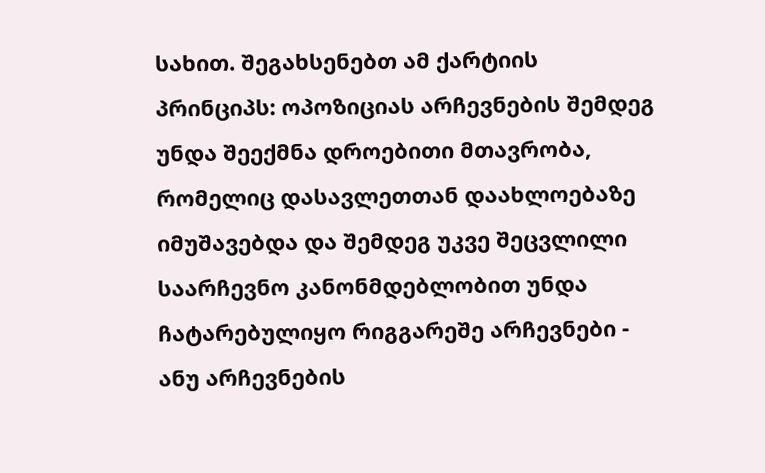სახით. შეგახსენებთ ამ ქარტიის პრინციპს: ოპოზიციას არჩევნების შემდეგ უნდა შეექმნა დროებითი მთავრობა, რომელიც დასავლეთთან დაახლოებაზე იმუშავებდა და შემდეგ უკვე შეცვლილი საარჩევნო კანონმდებლობით უნდა ჩატარებულიყო რიგგარეშე არჩევნები - ანუ არჩევნების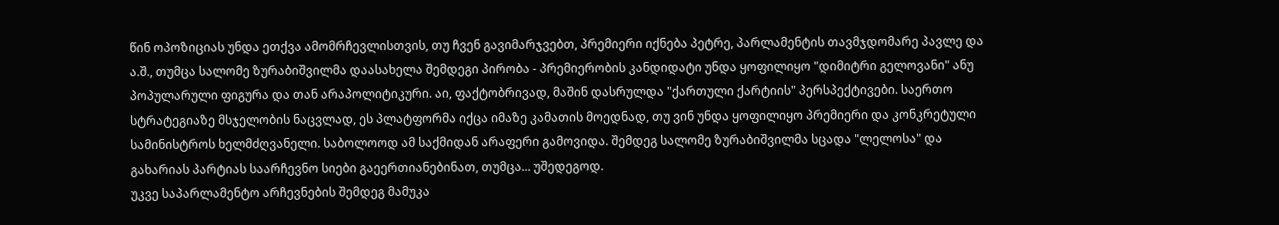წინ ოპოზიციას უნდა ეთქვა ამომრჩევლისთვის, თუ ჩვენ გავიმარჯვებთ, პრემიერი იქნება პეტრე, პარლამენტის თავმჯდომარე პავლე და ა.შ., თუმცა სალომე ზურაბიშვილმა დაასახელა შემდეგი პირობა - პრემიერობის კანდიდატი უნდა ყოფილიყო "დიმიტრი გელოვანი" ანუ პოპულარული ფიგურა და თან არაპოლიტიკური. აი, ფაქტობრივად, მაშინ დასრულდა "ქართული ქარტიის" პერსპექტივები. საერთო სტრატეგიაზე მსჯელობის ნაცვლად, ეს პლატფორმა იქცა იმაზე კამათის მოედნად, თუ ვინ უნდა ყოფილიყო პრემიერი და კონკრეტული სამინისტროს ხელმძღვანელი. საბოლოოდ ამ საქმიდან არაფერი გამოვიდა. შემდეგ სალომე ზურაბიშვილმა სცადა "ლელოსა" და გახარიას პარტიას საარჩევნო სიები გაეერთიანებინათ, თუმცა... უშედეგოდ.
უკვე საპარლამენტო არჩევნების შემდეგ მამუკა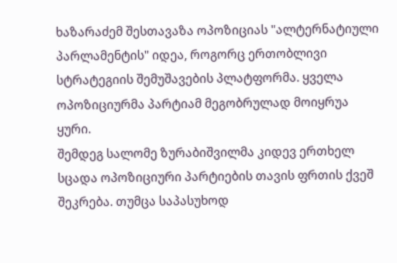ხაზარაძემ შესთავაზა ოპოზიციას "ალტერნატიული პარლამენტის" იდეა, როგორც ერთობლივი სტრატეგიის შემუშავების პლატფორმა. ყველა ოპოზიციურმა პარტიამ მეგობრულად მოიყრუა ყური.
შემდეგ სალომე ზურაბიშვილმა კიდევ ერთხელ სცადა ოპოზიციური პარტიების თავის ფრთის ქვეშ შეკრება. თუმცა საპასუხოდ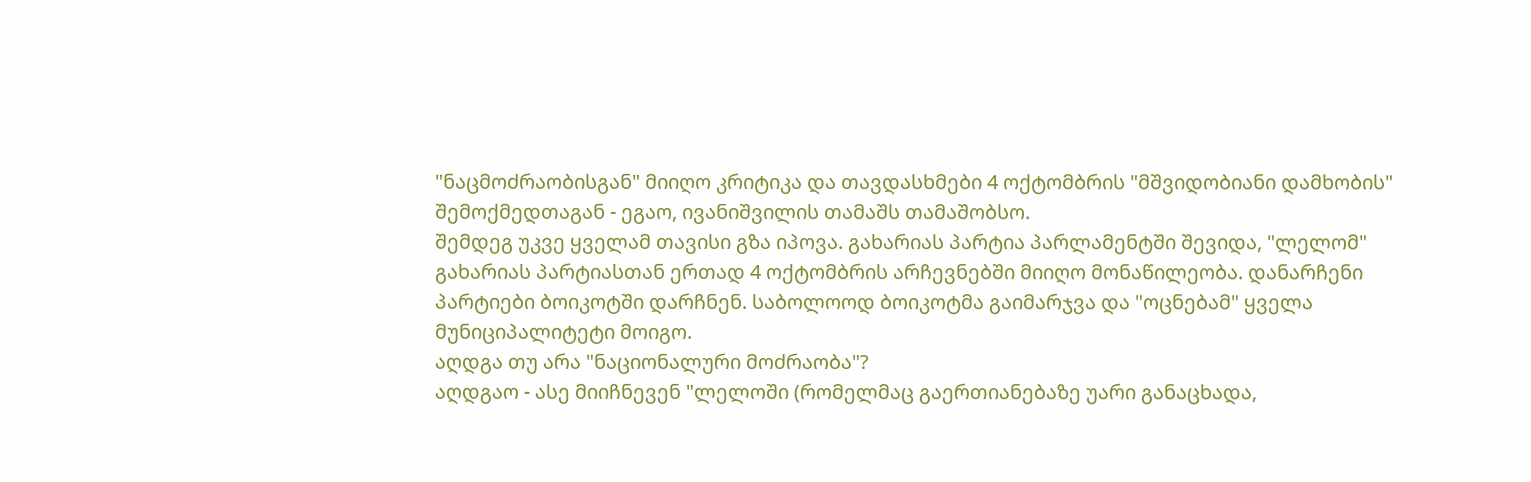"ნაცმოძრაობისგან" მიიღო კრიტიკა და თავდასხმები 4 ოქტომბრის "მშვიდობიანი დამხობის" შემოქმედთაგან - ეგაო, ივანიშვილის თამაშს თამაშობსო.
შემდეგ უკვე ყველამ თავისი გზა იპოვა. გახარიას პარტია პარლამენტში შევიდა, "ლელომ" გახარიას პარტიასთან ერთად 4 ოქტომბრის არჩევნებში მიიღო მონაწილეობა. დანარჩენი პარტიები ბოიკოტში დარჩნენ. საბოლოოდ ბოიკოტმა გაიმარჯვა და "ოცნებამ" ყველა მუნიციპალიტეტი მოიგო.
აღდგა თუ არა "ნაციონალური მოძრაობა"?
აღდგაო - ასე მიიჩნევენ "ლელოში (რომელმაც გაერთიანებაზე უარი განაცხადა,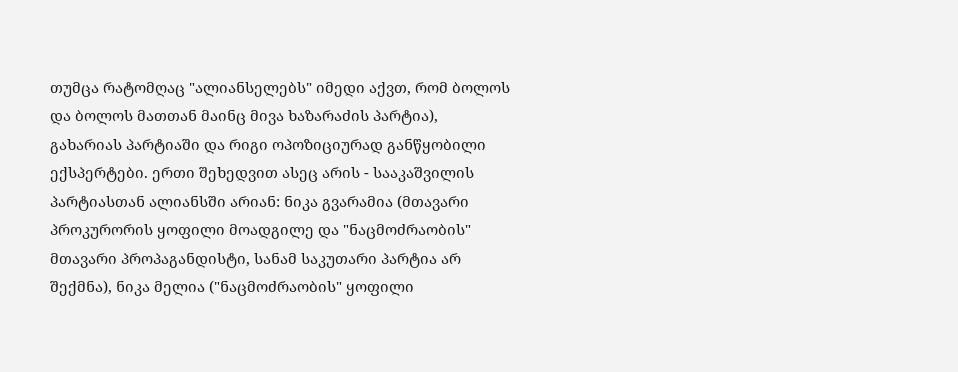თუმცა რატომღაც "ალიანსელებს" იმედი აქვთ, რომ ბოლოს და ბოლოს მათთან მაინც მივა ხაზარაძის პარტია), გახარიას პარტიაში და რიგი ოპოზიციურად განწყობილი ექსპერტები. ერთი შეხედვით ასეც არის - სააკაშვილის პარტიასთან ალიანსში არიან: ნიკა გვარამია (მთავარი პროკურორის ყოფილი მოადგილე და "ნაცმოძრაობის" მთავარი პროპაგანდისტი, სანამ საკუთარი პარტია არ შექმნა), ნიკა მელია ("ნაცმოძრაობის" ყოფილი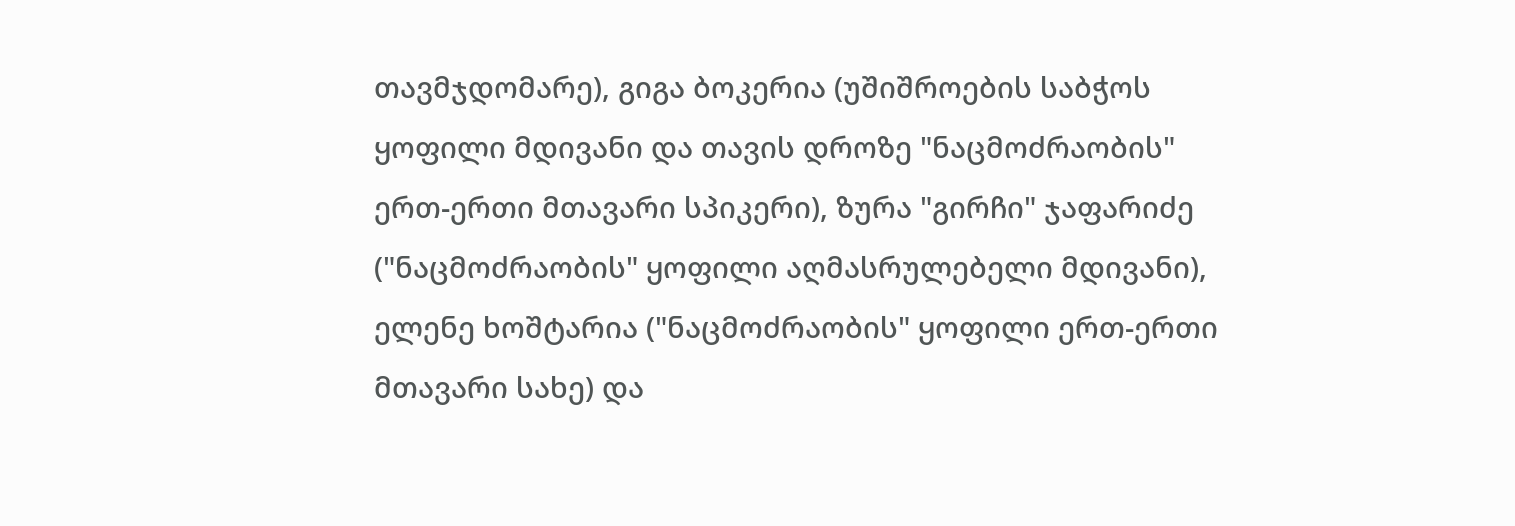თავმჯდომარე), გიგა ბოკერია (უშიშროების საბჭოს ყოფილი მდივანი და თავის დროზე "ნაცმოძრაობის" ერთ-ერთი მთავარი სპიკერი), ზურა "გირჩი" ჯაფარიძე ("ნაცმოძრაობის" ყოფილი აღმასრულებელი მდივანი), ელენე ხოშტარია ("ნაცმოძრაობის" ყოფილი ერთ-ერთი მთავარი სახე) და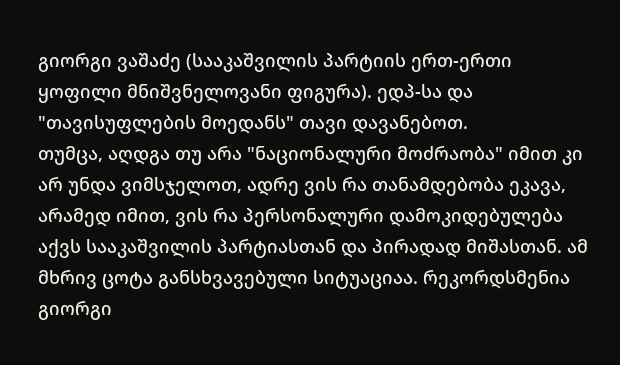გიორგი ვაშაძე (სააკაშვილის პარტიის ერთ-ერთი ყოფილი მნიშვნელოვანი ფიგურა). ედპ-სა და "თავისუფლების მოედანს" თავი დავანებოთ.
თუმცა, აღდგა თუ არა "ნაციონალური მოძრაობა" იმით კი არ უნდა ვიმსჯელოთ, ადრე ვის რა თანამდებობა ეკავა, არამედ იმით, ვის რა პერსონალური დამოკიდებულება აქვს სააკაშვილის პარტიასთან და პირადად მიშასთან. ამ მხრივ ცოტა განსხვავებული სიტუაციაა. რეკორდსმენია გიორგი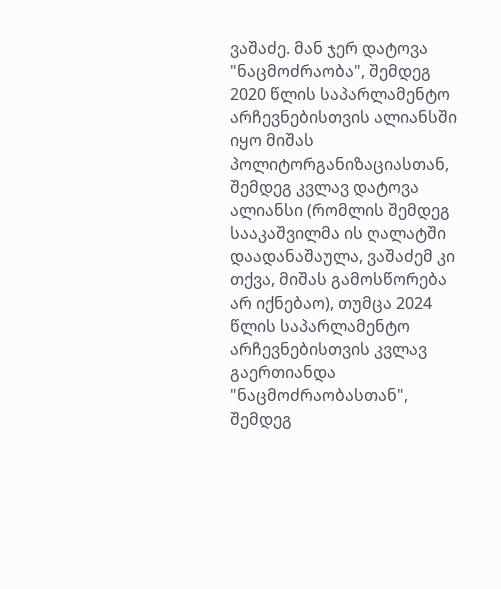ვაშაძე. მან ჯერ დატოვა "ნაცმოძრაობა", შემდეგ 2020 წლის საპარლამენტო არჩევნებისთვის ალიანსში იყო მიშას პოლიტორგანიზაციასთან, შემდეგ კვლავ დატოვა ალიანსი (რომლის შემდეგ სააკაშვილმა ის ღალატში დაადანაშაულა, ვაშაძემ კი თქვა, მიშას გამოსწორება არ იქნებაო), თუმცა 2024 წლის საპარლამენტო არჩევნებისთვის კვლავ გაერთიანდა "ნაცმოძრაობასთან", შემდეგ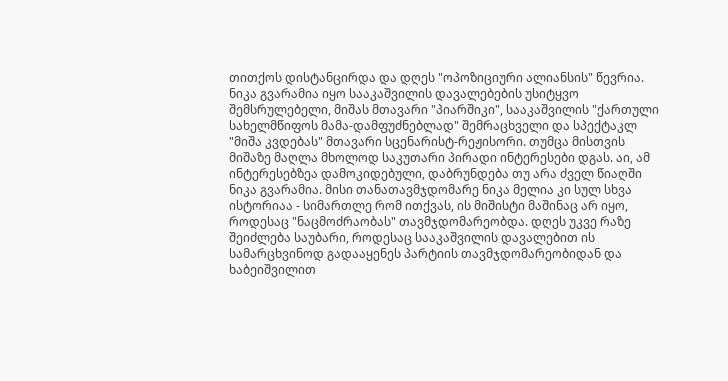თითქოს დისტანცირდა და დღეს "ოპოზიციური ალიანსის" წევრია.
ნიკა გვარამია იყო სააკაშვილის დავალებების უსიტყვო შემსრულებელი, მიშას მთავარი "პიარშიკი", სააკაშვილის "ქართული სახელმწიფოს მამა-დამფუძნებლად" შემრაცხველი და სპექტაკლ "მიშა კვდებას" მთავარი სცენარისტ-რეჟისორი. თუმცა მისთვის მიშაზე მაღლა მხოლოდ საკუთარი პირადი ინტერესები დგას. აი, ამ ინტერესებზეა დამოკიდებული, დაბრუნდება თუ არა ძველ წიაღში ნიკა გვარამია. მისი თანათავმჯდომარე ნიკა მელია კი სულ სხვა ისტორიაა - სიმართლე რომ ითქვას, ის მიშისტი მაშინაც არ იყო, როდესაც "ნაცმოძრაობას" თავმჯდომარეობდა. დღეს უკვე რაზე შეიძლება საუბარი, როდესაც სააკაშვილის დავალებით ის სამარცხვინოდ გადააყენეს პარტიის თავმჯდომარეობიდან და ხაბეიშვილით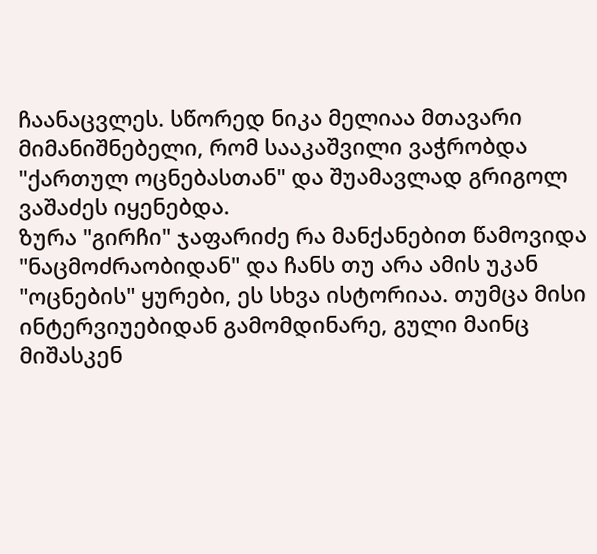ჩაანაცვლეს. სწორედ ნიკა მელიაა მთავარი მიმანიშნებელი, რომ სააკაშვილი ვაჭრობდა "ქართულ ოცნებასთან" და შუამავლად გრიგოლ ვაშაძეს იყენებდა.
ზურა "გირჩი" ჯაფარიძე რა მანქანებით წამოვიდა "ნაცმოძრაობიდან" და ჩანს თუ არა ამის უკან "ოცნების" ყურები, ეს სხვა ისტორიაა. თუმცა მისი ინტერვიუებიდან გამომდინარე, გული მაინც მიშასკენ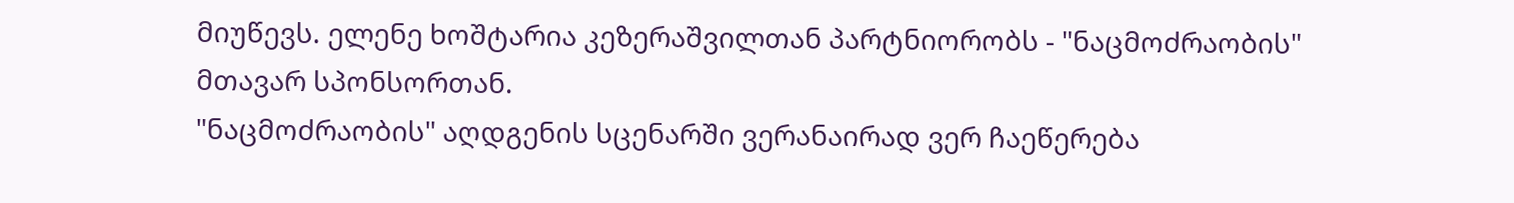მიუწევს. ელენე ხოშტარია კეზერაშვილთან პარტნიორობს - "ნაცმოძრაობის" მთავარ სპონსორთან.
"ნაცმოძრაობის" აღდგენის სცენარში ვერანაირად ვერ ჩაეწერება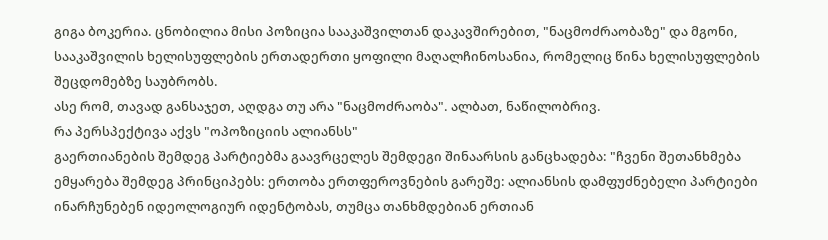გიგა ბოკერია. ცნობილია მისი პოზიცია სააკაშვილთან დაკავშირებით, "ნაცმოძრაობაზე" და მგონი, სააკაშვილის ხელისუფლების ერთადერთი ყოფილი მაღალჩინოსანია, რომელიც წინა ხელისუფლების შეცდომებზე საუბრობს.
ასე რომ, თავად განსაჯეთ, აღდგა თუ არა "ნაცმოძრაობა". ალბათ, ნაწილობრივ.
რა პერსპექტივა აქვს "ოპოზიციის ალიანსს"
გაერთიანების შემდეგ პარტიებმა გაავრცელეს შემდეგი შინაარსის განცხადება: "ჩვენი შეთანხმება ემყარება შემდეგ პრინციპებს: ერთობა ერთფეროვნების გარეშე: ალიანსის დამფუძნებელი პარტიები ინარჩუნებენ იდეოლოგიურ იდენტობას, თუმცა თანხმდებიან ერთიან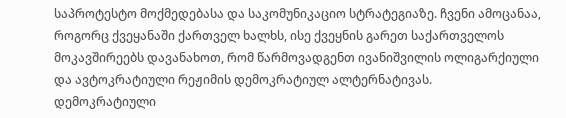საპროტესტო მოქმედებასა და საკომუნიკაციო სტრატეგიაზე. ჩვენი ამოცანაა, როგორც ქვეყანაში ქართველ ხალხს, ისე ქვეყნის გარეთ საქართველოს მოკავშირეებს დავანახოთ, რომ წარმოვადგენთ ივანიშვილის ოლიგარქიული და ავტოკრატიული რეჟიმის დემოკრატიულ ალტერნატივას.
დემოკრატიული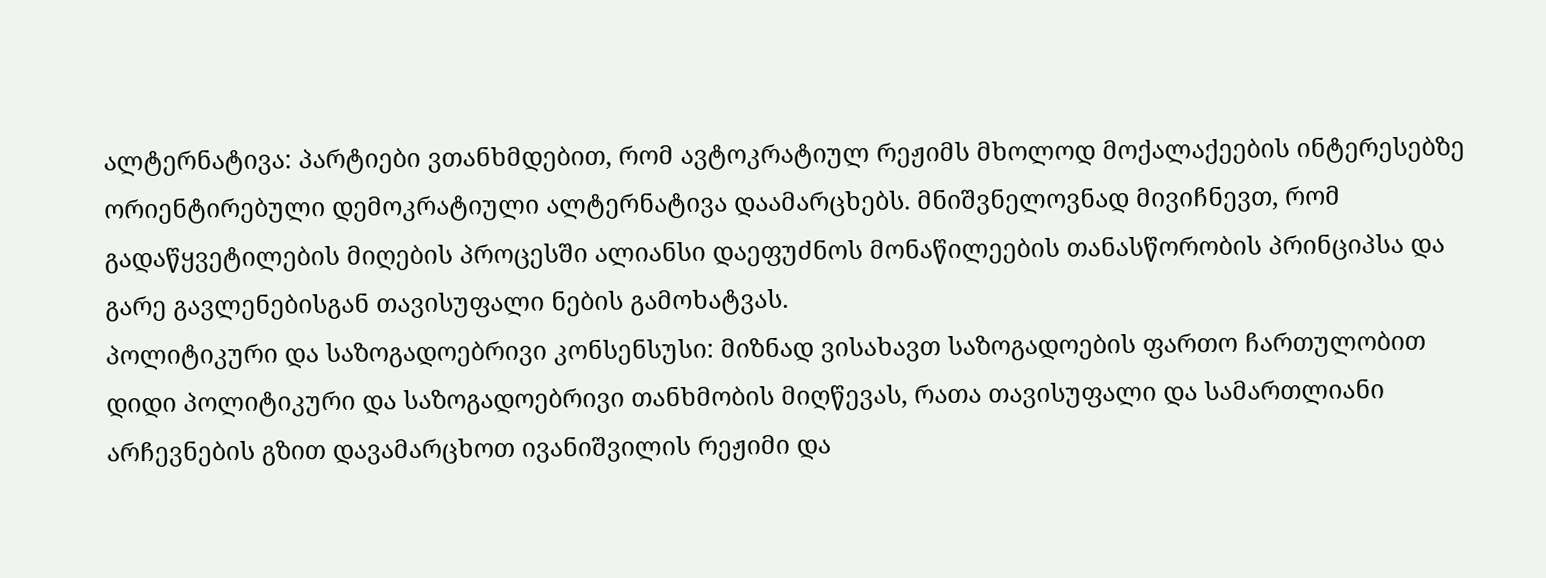ალტერნატივა: პარტიები ვთანხმდებით, რომ ავტოკრატიულ რეჟიმს მხოლოდ მოქალაქეების ინტერესებზე ორიენტირებული დემოკრატიული ალტერნატივა დაამარცხებს. მნიშვნელოვნად მივიჩნევთ, რომ გადაწყვეტილების მიღების პროცესში ალიანსი დაეფუძნოს მონაწილეების თანასწორობის პრინციპსა და გარე გავლენებისგან თავისუფალი ნების გამოხატვას.
პოლიტიკური და საზოგადოებრივი კონსენსუსი: მიზნად ვისახავთ საზოგადოების ფართო ჩართულობით დიდი პოლიტიკური და საზოგადოებრივი თანხმობის მიღწევას, რათა თავისუფალი და სამართლიანი არჩევნების გზით დავამარცხოთ ივანიშვილის რეჟიმი და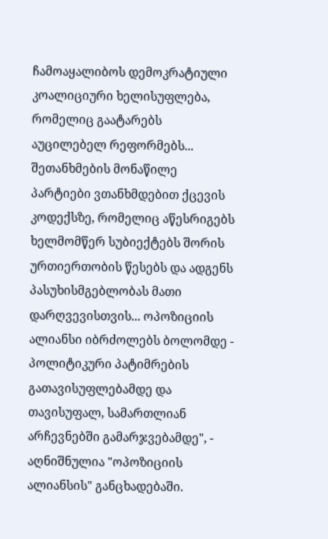ჩამოაყალიბოს დემოკრატიული კოალიციური ხელისუფლება, რომელიც გაატარებს აუცილებელ რეფორმებს... შეთანხმების მონაწილე პარტიები ვთანხმდებით ქცევის კოდექსზე, რომელიც აწესრიგებს ხელმომწერ სუბიექტებს შორის ურთიერთობის წესებს და ადგენს პასუხისმგებლობას მათი დარღვევისთვის... ოპოზიციის ალიანსი იბრძოლებს ბოლომდე - პოლიტიკური პატიმრების გათავისუფლებამდე და თავისუფალ, სამართლიან არჩევნებში გამარჯვებამდე", - აღნიშნულია "ოპოზიციის ალიანსის" განცხადებაში.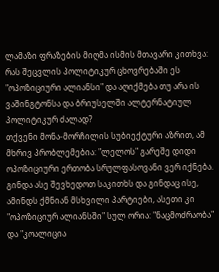ლამაზი ფრაზების მიღმა ისმის მთავარი კითხვა: რას შეცვლის პოლიტიკურ ცხოვრებაში ეს "ოპოზიციური ალიანსი" და აღიქმება თუ არა ის ვაშინგტონსა და ბრიუსელში ალტერნატიულ პოლიტიკურ ძალად?
თქვენი მონა-მორჩილის სუბიექტური აზრით, ამ მხრივ პრობლემებია: "ლელოს" გარეშე დიდი ოპოზიციური ერთობა სრულფასოვანი ვერ იქნება. გინდა ასე შევხედოთ საკითხს და გინდაც ისე, ამინდს ქმნიან მსხვილი პარტიები, ასეთი კი "ოპოზიციურ ალიანსში" სულ ორია: "ნაცმოძრაობა" და "კოალიცია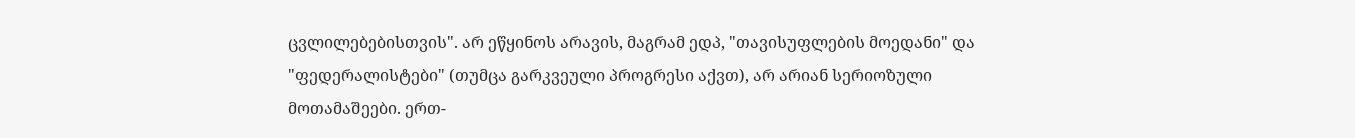ცვლილებებისთვის". არ ეწყინოს არავის, მაგრამ ედპ, "თავისუფლების მოედანი" და "ფედერალისტები" (თუმცა გარკვეული პროგრესი აქვთ), არ არიან სერიოზული მოთამაშეები. ერთ-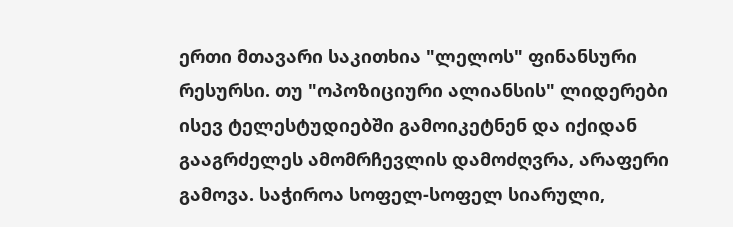ერთი მთავარი საკითხია "ლელოს" ფინანსური რესურსი. თუ "ოპოზიციური ალიანსის" ლიდერები ისევ ტელესტუდიებში გამოიკეტნენ და იქიდან გააგრძელეს ამომრჩევლის დამოძღვრა, არაფერი გამოვა. საჭიროა სოფელ-სოფელ სიარული,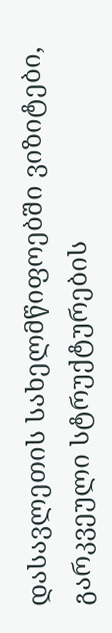დასავლეთის სახელმწიფოებში ვიზიტები, გარკვეული სტრუქტურების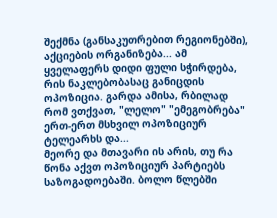შექმნა (განსაკუთრებით რეგიონებში), აქციების ორგანიზება... ამ ყველაფერს დიდი ფული სჭირდება, რის ნაკლებობასაც განიცდის ოპოზიცია. გარდა ამისა, რბილად რომ ვთქვათ, "ლელო" "ემეგობრება" ერთ-ერთ მსხვილ ოპოზიციურ ტელეარხს და...
მეორე და მთავარი ის არის, თუ რა წონა აქვთ ოპოზიციურ პარტიებს საზოგადოებაში. ბოლო წლებში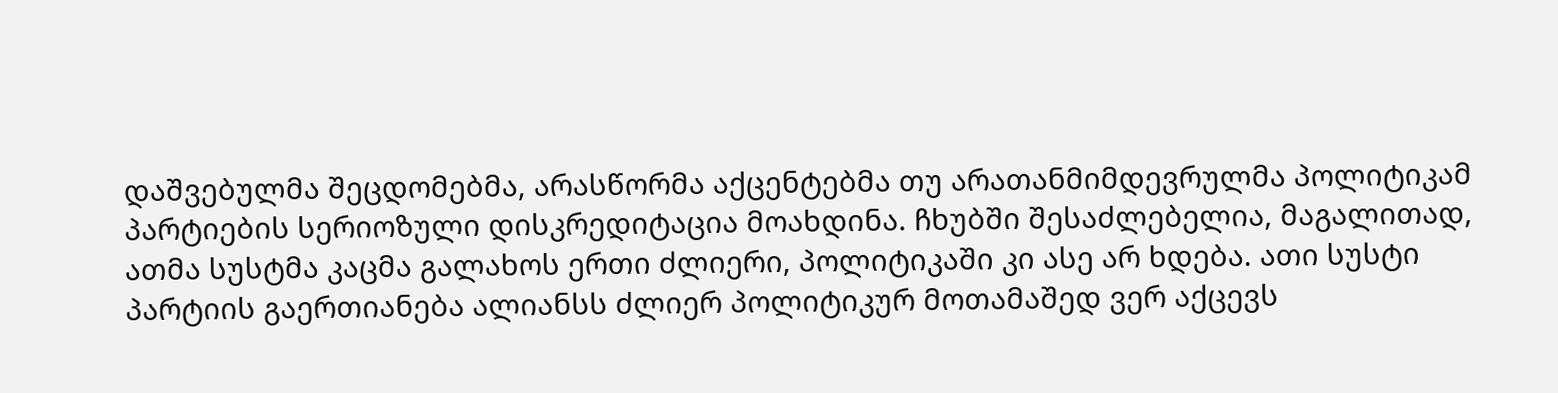დაშვებულმა შეცდომებმა, არასწორმა აქცენტებმა თუ არათანმიმდევრულმა პოლიტიკამ პარტიების სერიოზული დისკრედიტაცია მოახდინა. ჩხუბში შესაძლებელია, მაგალითად, ათმა სუსტმა კაცმა გალახოს ერთი ძლიერი, პოლიტიკაში კი ასე არ ხდება. ათი სუსტი პარტიის გაერთიანება ალიანსს ძლიერ პოლიტიკურ მოთამაშედ ვერ აქცევს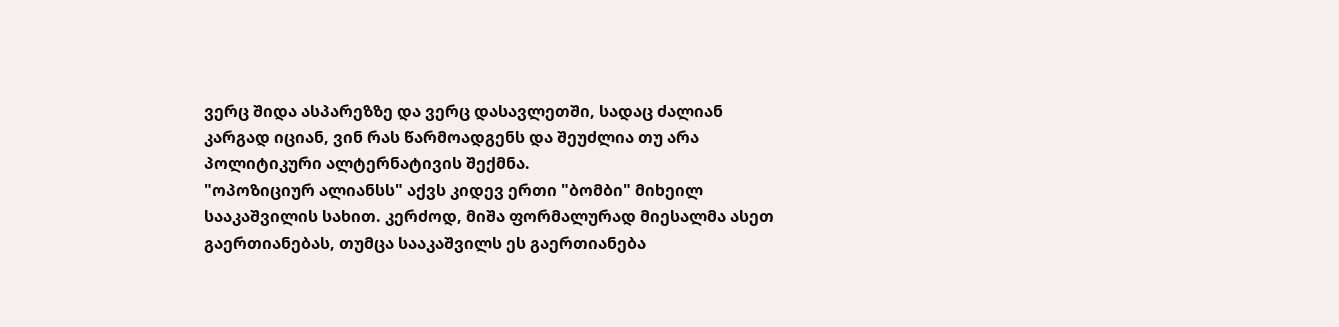ვერც შიდა ასპარეზზე და ვერც დასავლეთში, სადაც ძალიან კარგად იციან, ვინ რას წარმოადგენს და შეუძლია თუ არა პოლიტიკური ალტერნატივის შექმნა.
"ოპოზიციურ ალიანსს" აქვს კიდევ ერთი "ბომბი" მიხეილ სააკაშვილის სახით. კერძოდ, მიშა ფორმალურად მიესალმა ასეთ გაერთიანებას, თუმცა სააკაშვილს ეს გაერთიანება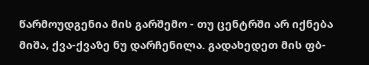წარმოუდგენია მის გარშემო - თუ ცენტრში არ იქნება მიშა, ქვა-ქვაზე ნუ დარჩენილა. გადახედეთ მის ფბ-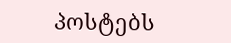პოსტებს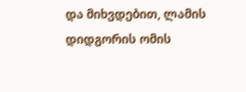და მიხვდებით, ლამის დიდგორის ომის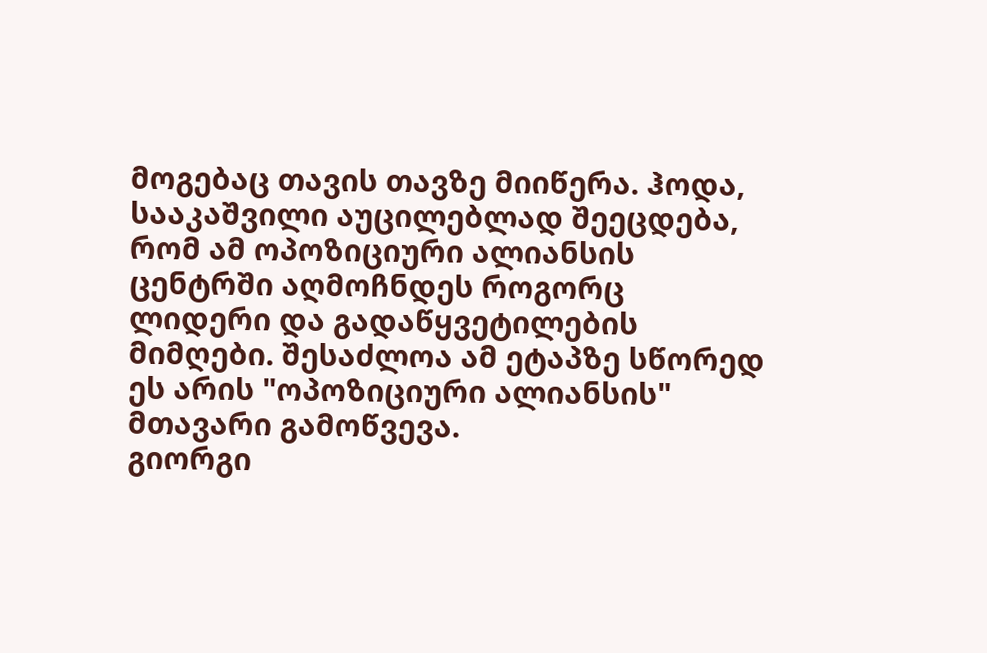მოგებაც თავის თავზე მიიწერა. ჰოდა, სააკაშვილი აუცილებლად შეეცდება, რომ ამ ოპოზიციური ალიანსის ცენტრში აღმოჩნდეს როგორც ლიდერი და გადაწყვეტილების მიმღები. შესაძლოა ამ ეტაპზე სწორედ ეს არის "ოპოზიციური ალიანსის" მთავარი გამოწვევა.
გიორგი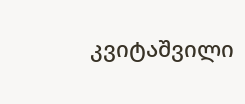კვიტაშვილი